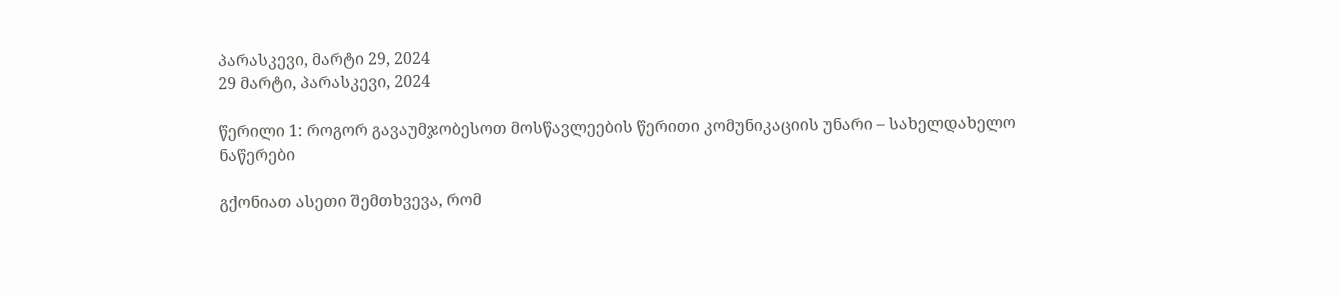პარასკევი, მარტი 29, 2024
29 მარტი, პარასკევი, 2024

წერილი 1: როგორ გავაუმჯობესოთ მოსწავლეების წერითი კომუნიკაციის უნარი – სახელდახელო ნაწერები

გქონიათ ასეთი შემთხვევა, რომ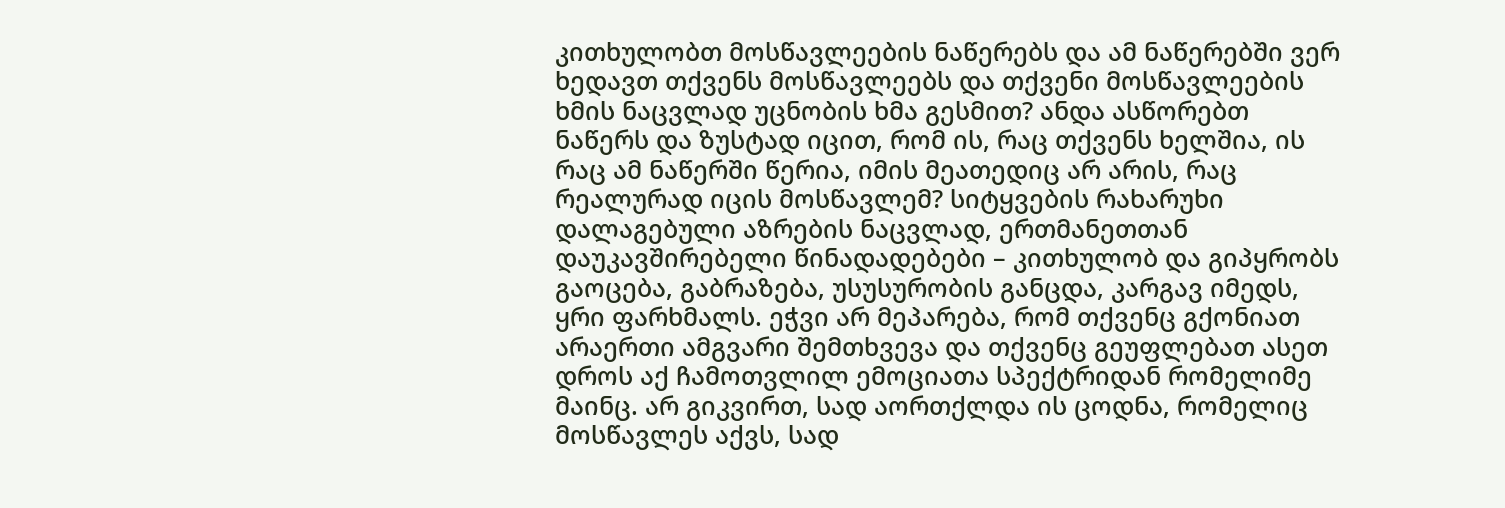კითხულობთ მოსწავლეების ნაწერებს და ამ ნაწერებში ვერ ხედავთ თქვენს მოსწავლეებს და თქვენი მოსწავლეების ხმის ნაცვლად უცნობის ხმა გესმით? ანდა ასწორებთ ნაწერს და ზუსტად იცით, რომ ის, რაც თქვენს ხელშია, ის რაც ამ ნაწერში წერია, იმის მეათედიც არ არის, რაც რეალურად იცის მოსწავლემ? სიტყვების რახარუხი დალაგებული აზრების ნაცვლად, ერთმანეთთან  დაუკავშირებელი წინადადებები – კითხულობ და გიპყრობს გაოცება, გაბრაზება, უსუსურობის განცდა, კარგავ იმედს, ყრი ფარხმალს. ეჭვი არ მეპარება, რომ თქვენც გქონიათ არაერთი ამგვარი შემთხვევა და თქვენც გეუფლებათ ასეთ დროს აქ ჩამოთვლილ ემოციათა სპექტრიდან რომელიმე მაინც. არ გიკვირთ, სად აორთქლდა ის ცოდნა, რომელიც მოსწავლეს აქვს, სად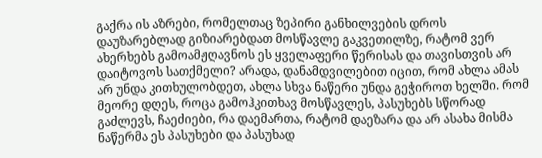გაქრა ის აზრები, რომელთაც ზეპირი განხილვების დროს დაუზარებლად გიზიარებდათ მოსწავლე გაკვეთილზე, რატომ ვერ ახერხებს გამოამჟღავნოს ეს ყველაფერი წერისას და თავისთვის არ დაიტოვოს სათქმელი? არადა, დანამდვილებით იცით, რომ ახლა ამას არ უნდა კითხულობდეთ, ახლა სხვა ნაწერი უნდა გეჭიროთ ხელში. რომ მეორე დღეს, როცა გამოჰკითხავ მოსწავლეს, პასუხებს სწორად გაძლევს, ჩაეძიები, რა დაემართა, რატომ დაეზარა და არ ასახა მისმა ნაწერმა ეს პასუხები და პასუხად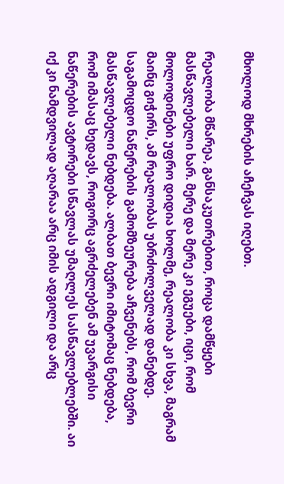მხოლოდ მხრების აჩეჩვას იღებთ.

რეალობა მწარეა, განსაკუთრებით, როცა დამწყები მასწავლებელი ხარ. მერე და მერე კი ეგუები, იცი, რომ მოლოდინები უფრო დიდია ხოლმე, რეალობა კი სხვა, მაგრამ მაინც გიჭირს, ამ რეალობას უბრძოლველად დანებდე. საგამოცდო ნაწერების გამომზეურება აჩვენებს, რომ ბევრი მასწავლებელი ნებდება. ალბათ ბევრი იმიტომაც ნებდება, რომ იმასაც ხედავს, როგორც აგრძელებენ ამ უვარგისი ნაწერების ავტორები სწავლას უმაღლეს სასწავლებლებში. აი იქ კი ნამდვილად აღარაა არც იმის ადგილი და არც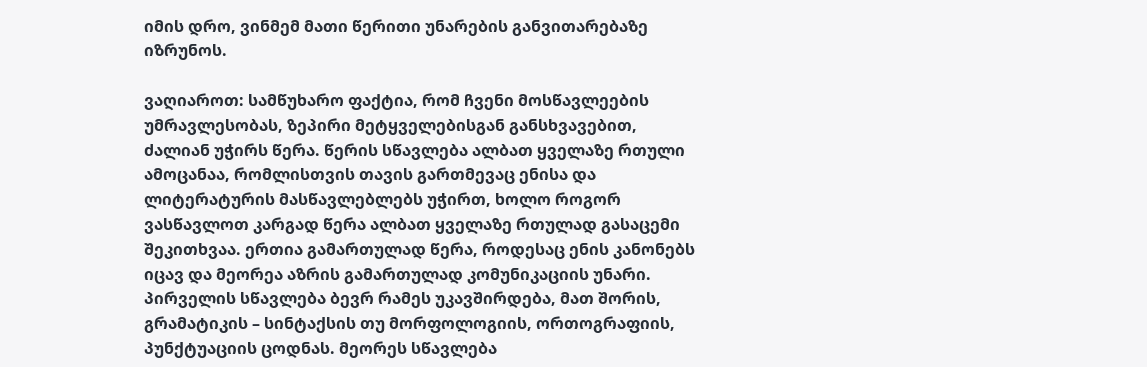იმის დრო, ვინმემ მათი წერითი უნარების განვითარებაზე იზრუნოს.

ვაღიაროთ: სამწუხარო ფაქტია, რომ ჩვენი მოსწავლეების უმრავლესობას, ზეპირი მეტყველებისგან განსხვავებით, ძალიან უჭირს წერა. წერის სწავლება ალბათ ყველაზე რთული ამოცანაა, რომლისთვის თავის გართმევაც ენისა და ლიტერატურის მასწავლებლებს უჭირთ, ხოლო როგორ ვასწავლოთ კარგად წერა ალბათ ყველაზე რთულად გასაცემი შეკითხვაა. ერთია გამართულად წერა, როდესაც ენის კანონებს იცავ და მეორეა აზრის გამართულად კომუნიკაციის უნარი. პირველის სწავლება ბევრ რამეს უკავშირდება, მათ შორის, გრამატიკის – სინტაქსის თუ მორფოლოგიის, ორთოგრაფიის, პუნქტუაციის ცოდნას. მეორეს სწავლება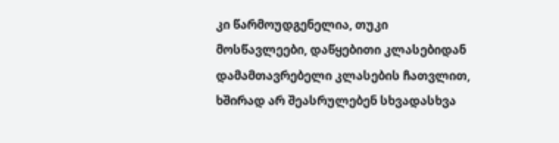კი წარმოუდგენელია, თუკი მოსწავლეები, დაწყებითი კლასებიდან დამამთავრებელი კლასების ჩათვლით, ხშირად არ შეასრულებენ სხვადასხვა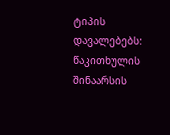ტიპის დავალებებს: წაკითხულის შინაარსის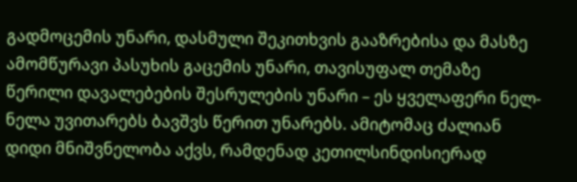გადმოცემის უნარი, დასმული შეკითხვის გააზრებისა და მასზე ამომწურავი პასუხის გაცემის უნარი, თავისუფალ თემაზე წერილი დავალებების შესრულების უნარი – ეს ყველაფერი ნელ-ნელა უვითარებს ბავშვს წერით უნარებს. ამიტომაც ძალიან დიდი მნიშვნელობა აქვს, რამდენად კეთილსინდისიერად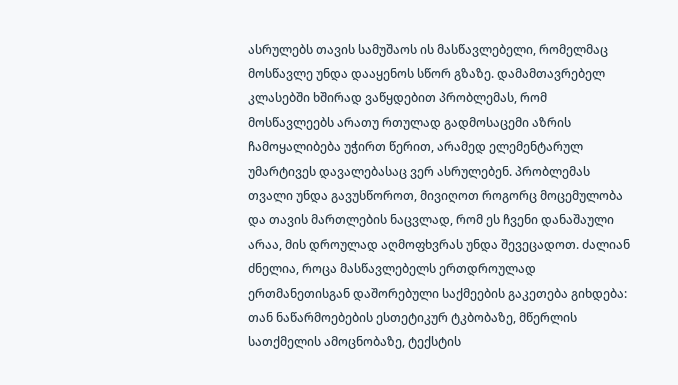ასრულებს თავის სამუშაოს ის მასწავლებელი, რომელმაც მოსწავლე უნდა დააყენოს სწორ გზაზე. დამამთავრებელ კლასებში ხშირად ვაწყდებით პრობლემას, რომ მოსწავლეებს არათუ რთულად გადმოსაცემი აზრის ჩამოყალიბება უჭირთ წერით, არამედ ელემენტარულ უმარტივეს დავალებასაც ვერ ასრულებენ. პრობლემას თვალი უნდა გავუსწოროთ, მივიღოთ როგორც მოცემულობა და თავის მართლების ნაცვლად, რომ ეს ჩვენი დანაშაული არაა, მის დროულად აღმოფხვრას უნდა შევეცადოთ. ძალიან ძნელია, როცა მასწავლებელს ერთდროულად ერთმანეთისგან დაშორებული საქმეების გაკეთება გიხდება: თან ნაწარმოებების ესთეტიკურ ტკბობაზე, მწერლის სათქმელის ამოცნობაზე, ტექსტის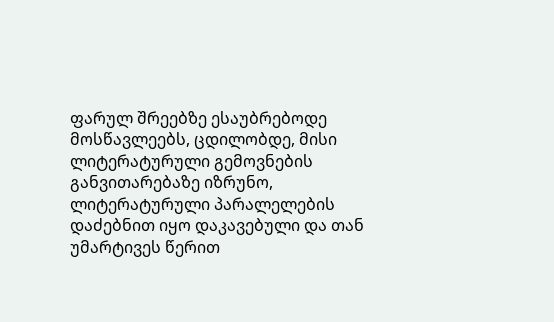ფარულ შრეებზე ესაუბრებოდე მოსწავლეებს, ცდილობდე, მისი ლიტერატურული გემოვნების განვითარებაზე იზრუნო, ლიტერატურული პარალელების დაძებნით იყო დაკავებული და თან უმარტივეს წერით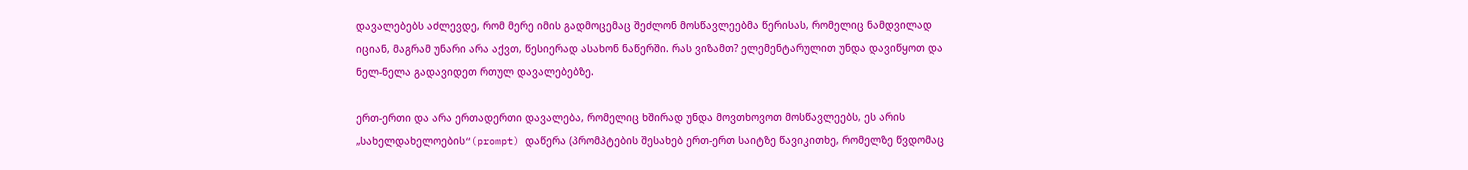დავალებებს აძლევდე, რომ მერე იმის გადმოცემაც შეძლონ მოსწავლეებმა წერისას, რომელიც ნამდვილად იციან, მაგრამ უნარი არა აქვთ, წესიერად ასახონ ნაწერში. რას ვიზამთ? ელემენტარულით უნდა დავიწყოთ და ნელ-ნელა გადავიდეთ რთულ დავალებებზე.

ერთ-ერთი და არა ერთადერთი დავალება, რომელიც ხშირად უნდა მოვთხოვოთ მოსწავლეებს, ეს არის „სახელდახელოების“(prompt) დაწერა (პრომპტების შესახებ ერთ-ერთ საიტზე წავიკითხე, რომელზე წვდომაც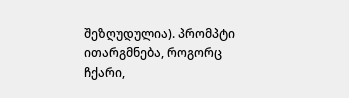შეზღუდულია). პრომპტი ითარგმნება, როგორც ჩქარი,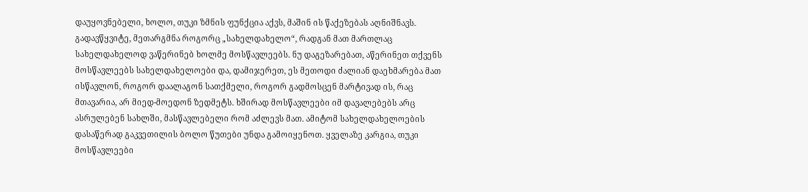დაუყოვნებელი, ხოლო, თუკი ზმნის ფუნქცია აქვს, მაშინ ის წაქეზებას აღნიშნავს. გადავწყვიტე, მეთარგმნა როგორც „სახელდახელო“, რადგან მათ მართლაც სახელდახელოდ ვაწერინებ ხოლმე მოსწავლეებს. ნუ დაგეზარებათ, აწერინეთ თქვენს მოსწავლეებს სახელდახელოები და, დამიჯერეთ, ეს მეთოდი ძალიან დაეხმარება მათ ისწავლონ, როგორ დაალაგონ სათქმელი, როგორ გადმოსცენ მარტივად ის, რაც მთავარია, არ მიედ-მოედონ ზედმეტს. ხშირად მოსწავლეები იმ დავალებებს არც ასრულებენ სახლში, მასწავლებელი რომ აძლევს მათ. ამიტომ სახელდახელოების დასაწერად გაკვეთილის ბოლო წუთები უნდა გამოიყენოთ. ყველაზე კარგია, თუკი მოსწავლეები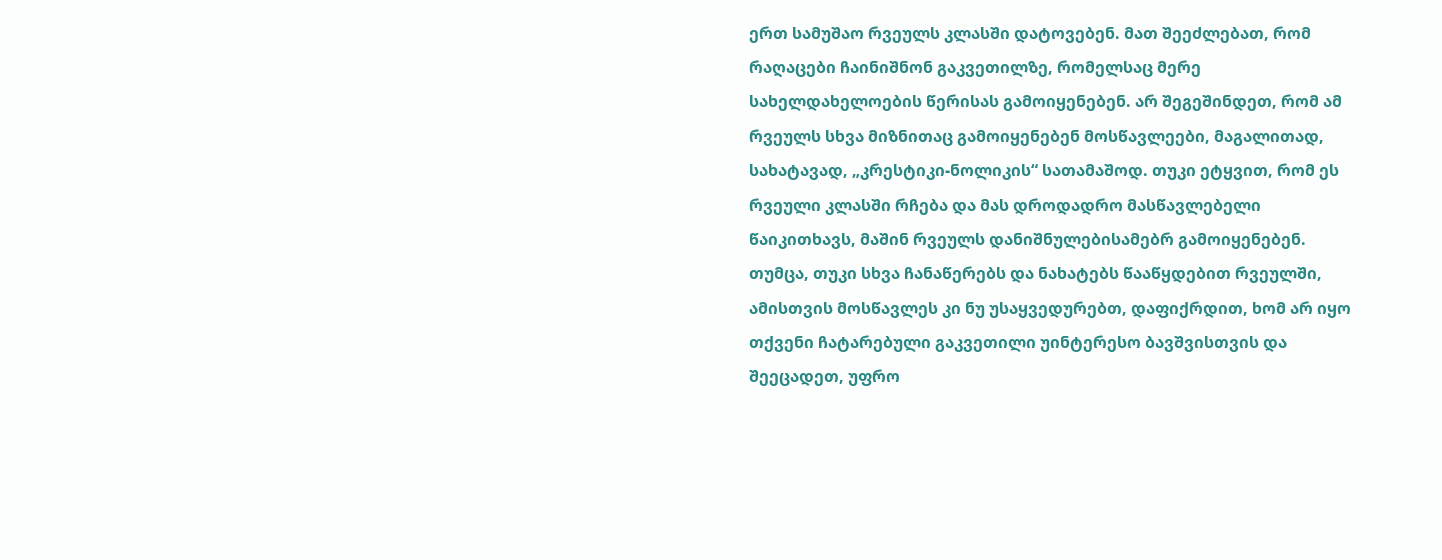ერთ სამუშაო რვეულს კლასში დატოვებენ. მათ შეეძლებათ, რომ რაღაცები ჩაინიშნონ გაკვეთილზე, რომელსაც მერე სახელდახელოების წერისას გამოიყენებენ. არ შეგეშინდეთ, რომ ამ რვეულს სხვა მიზნითაც გამოიყენებენ მოსწავლეები, მაგალითად, სახატავად, „კრესტიკი-ნოლიკის“ სათამაშოდ. თუკი ეტყვით, რომ ეს რვეული კლასში რჩება და მას დროდადრო მასწავლებელი წაიკითხავს, მაშინ რვეულს დანიშნულებისამებრ გამოიყენებენ. თუმცა, თუკი სხვა ჩანაწერებს და ნახატებს წააწყდებით რვეულში, ამისთვის მოსწავლეს კი ნუ უსაყვედურებთ, დაფიქრდით, ხომ არ იყო თქვენი ჩატარებული გაკვეთილი უინტერესო ბავშვისთვის და შეეცადეთ, უფრო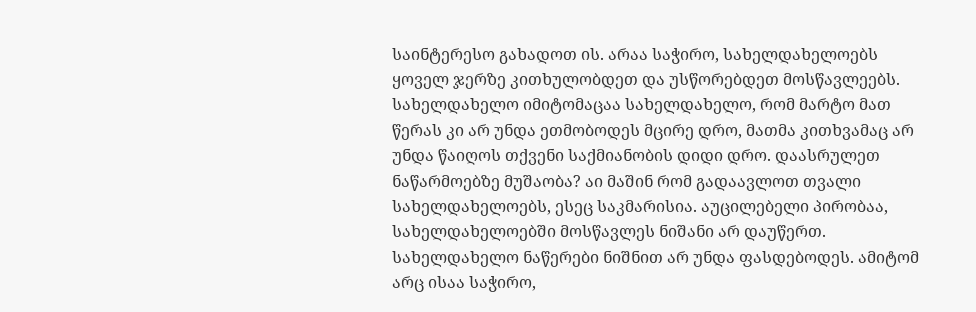საინტერესო გახადოთ ის. არაა საჭირო, სახელდახელოებს ყოველ ჯერზე კითხულობდეთ და უსწორებდეთ მოსწავლეებს. სახელდახელო იმიტომაცაა სახელდახელო, რომ მარტო მათ წერას კი არ უნდა ეთმობოდეს მცირე დრო, მათმა კითხვამაც არ უნდა წაიღოს თქვენი საქმიანობის დიდი დრო. დაასრულეთ ნაწარმოებზე მუშაობა? აი მაშინ რომ გადაავლოთ თვალი სახელდახელოებს, ესეც საკმარისია. აუცილებელი პირობაა, სახელდახელოებში მოსწავლეს ნიშანი არ დაუწერთ. სახელდახელო ნაწერები ნიშნით არ უნდა ფასდებოდეს. ამიტომ არც ისაა საჭირო,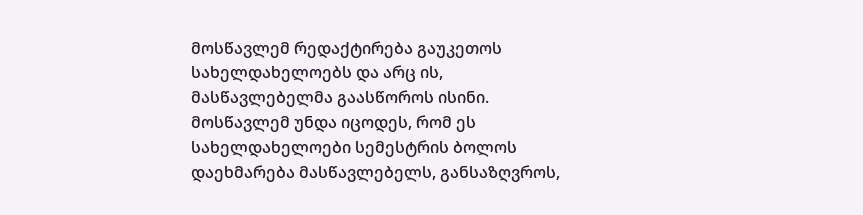მოსწავლემ რედაქტირება გაუკეთოს სახელდახელოებს და არც ის, მასწავლებელმა გაასწოროს ისინი. მოსწავლემ უნდა იცოდეს, რომ ეს სახელდახელოები სემესტრის ბოლოს დაეხმარება მასწავლებელს, განსაზღვროს,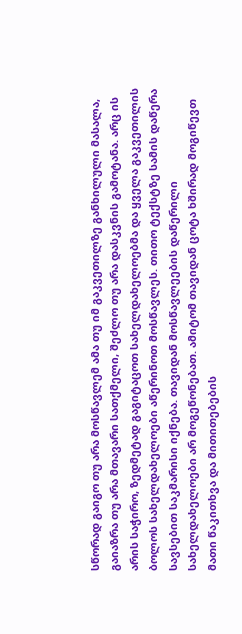სწორად გაიგო თუ არა მოსწავლემ ამა თუ იმ გაკვეთილზე განხილული მასალა, გაიაზრა თუ არა მთავარი სათქმელი, შეძლო თუ არა დასკვნის გამოტანა. არც ის არის საჭირო, ზედმეტად გაგიტაცოთ სახელდახელოებმა და ყველა გაკვეთილის ბოლოს სახელდახელოები აწერინოთ მოსწავლეს. თითო ტექსტზე სამის დაწერა სავსებით საკმარისი იქნება. თავიდან მოსწავლეების დაწერილი სახელდახელოები არ მოგეწონებათ. ამიტომ თავიდან ცოტა ხშირად მოგიწევთ მათი წაკითხვა და მითითებების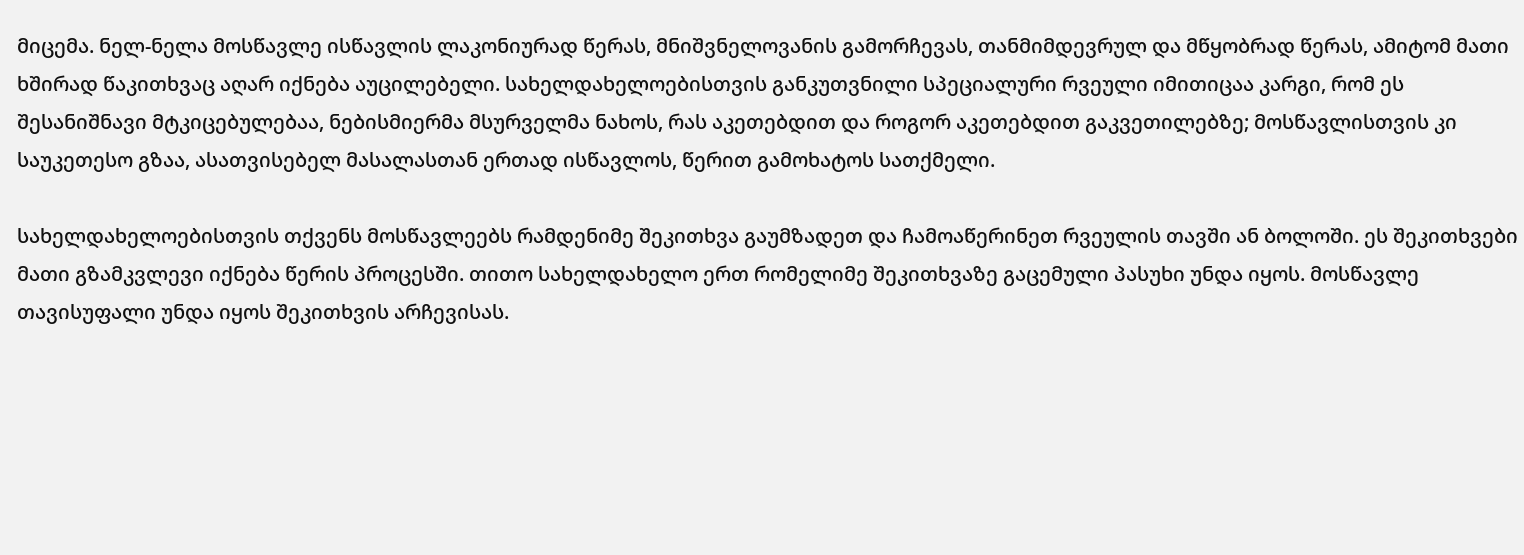მიცემა. ნელ-ნელა მოსწავლე ისწავლის ლაკონიურად წერას, მნიშვნელოვანის გამორჩევას, თანმიმდევრულ და მწყობრად წერას, ამიტომ მათი ხშირად წაკითხვაც აღარ იქნება აუცილებელი. სახელდახელოებისთვის განკუთვნილი სპეციალური რვეული იმითიცაა კარგი, რომ ეს შესანიშნავი მტკიცებულებაა, ნებისმიერმა მსურველმა ნახოს, რას აკეთებდით და როგორ აკეთებდით გაკვეთილებზე; მოსწავლისთვის კი საუკეთესო გზაა, ასათვისებელ მასალასთან ერთად ისწავლოს, წერით გამოხატოს სათქმელი.

სახელდახელოებისთვის თქვენს მოსწავლეებს რამდენიმე შეკითხვა გაუმზადეთ და ჩამოაწერინეთ რვეულის თავში ან ბოლოში. ეს შეკითხვები მათი გზამკვლევი იქნება წერის პროცესში. თითო სახელდახელო ერთ რომელიმე შეკითხვაზე გაცემული პასუხი უნდა იყოს. მოსწავლე თავისუფალი უნდა იყოს შეკითხვის არჩევისას.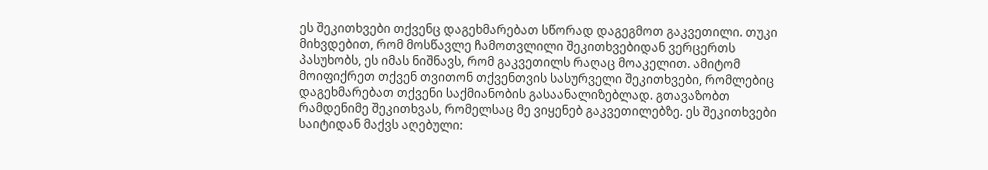ეს შეკითხვები თქვენც დაგეხმარებათ სწორად დაგეგმოთ გაკვეთილი. თუკი მიხვდებით, რომ მოსწავლე ჩამოთვლილი შეკითხვებიდან ვერცერთს პასუხობს, ეს იმას ნიშნავს, რომ გაკვეთილს რაღაც მოაკელით. ამიტომ მოიფიქრეთ თქვენ თვითონ თქვენთვის სასურველი შეკითხვები, რომლებიც დაგეხმარებათ თქვენი საქმიანობის გასაანალიზებლად. გთავაზობთ რამდენიმე შეკითხვას, რომელსაც მე ვიყენებ გაკვეთილებზე. ეს შეკითხვები საიტიდან მაქვს აღებული: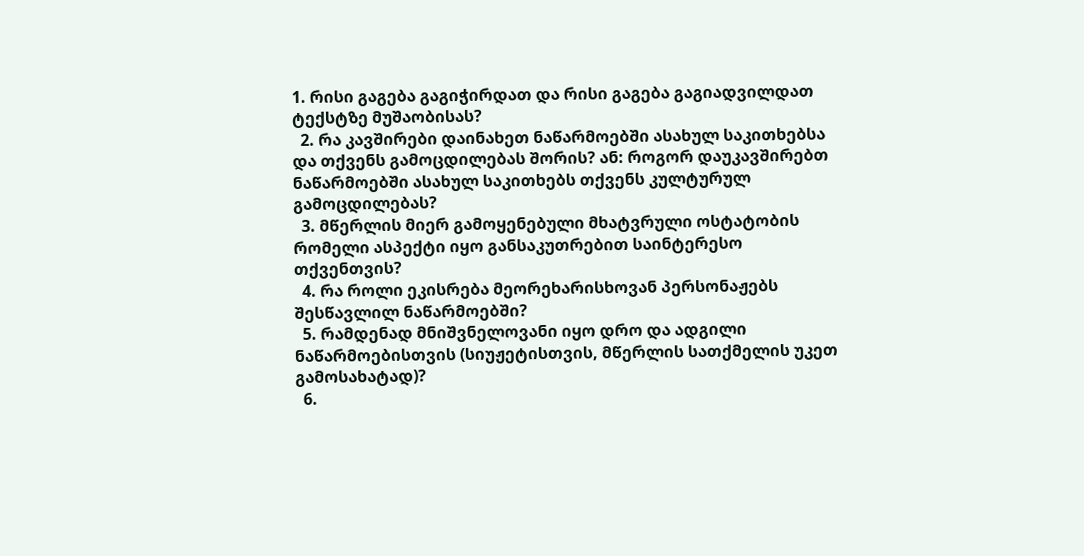1. რისი გაგება გაგიჭირდათ და რისი გაგება გაგიადვილდათ ტექსტზე მუშაობისას?
  2. რა კავშირები დაინახეთ ნაწარმოებში ასახულ საკითხებსა და თქვენს გამოცდილებას შორის? ან: როგორ დაუკავშირებთ ნაწარმოებში ასახულ საკითხებს თქვენს კულტურულ გამოცდილებას?
  3. მწერლის მიერ გამოყენებული მხატვრული ოსტატობის რომელი ასპექტი იყო განსაკუთრებით საინტერესო თქვენთვის?
  4. რა როლი ეკისრება მეორეხარისხოვან პერსონაჟებს შესწავლილ ნაწარმოებში?
  5. რამდენად მნიშვნელოვანი იყო დრო და ადგილი ნაწარმოებისთვის (სიუჟეტისთვის, მწერლის სათქმელის უკეთ გამოსახატად)?
  6.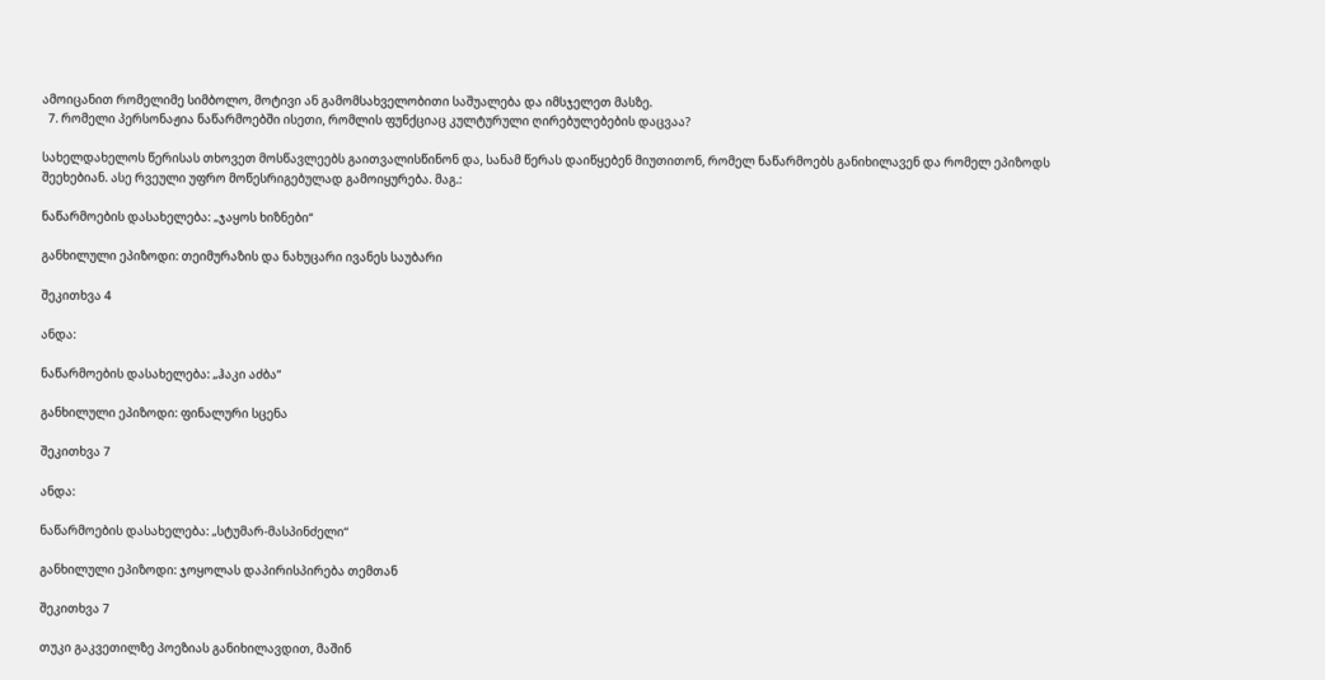ამოიცანით რომელიმე სიმბოლო, მოტივი ან გამომსახველობითი საშუალება და იმსჯელეთ მასზე.
  7. რომელი პერსონაჟია ნაწარმოებში ისეთი, რომლის ფუნქციაც კულტურული ღირებულებების დაცვაა?

სახელდახელოს წერისას თხოვეთ მოსწავლეებს გაითვალისწინონ და, სანამ წერას დაიწყებენ მიუთითონ, რომელ ნაწარმოებს განიხილავენ და რომელ ეპიზოდს შეეხებიან. ასე რვეული უფრო მოწესრიგებულად გამოიყურება. მაგ.:

ნაწარმოების დასახელება: „ჯაყოს ხიზნები“

განხილული ეპიზოდი: თეიმურაზის და ნახუცარი ივანეს საუბარი

შეკითხვა 4

ანდა:

ნაწარმოების დასახელება: „ჰაკი აძბა“

განხილული ეპიზოდი: ფინალური სცენა

შეკითხვა 7

ანდა:

ნაწარმოების დასახელება: „სტუმარ-მასპინძელი“

განხილული ეპიზოდი: ჯოყოლას დაპირისპირება თემთან

შეკითხვა 7

თუკი გაკვეთილზე პოეზიას განიხილავდით, მაშინ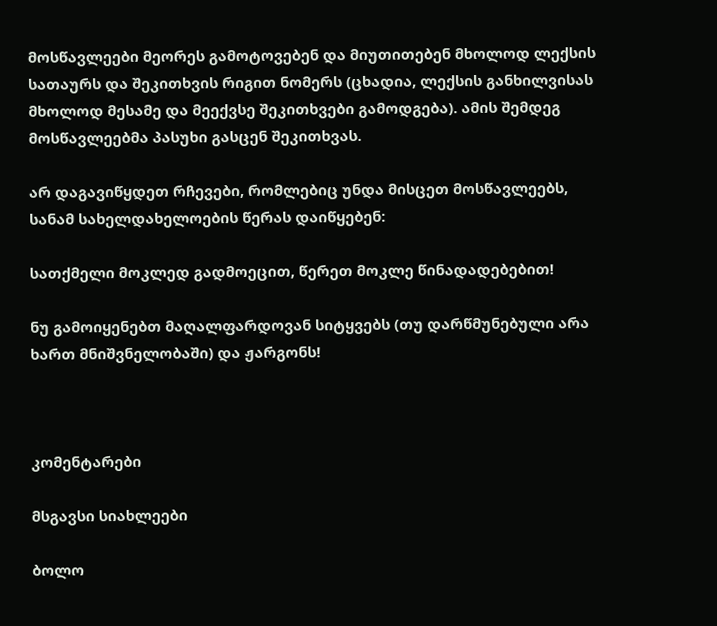მოსწავლეები მეორეს გამოტოვებენ და მიუთითებენ მხოლოდ ლექსის სათაურს და შეკითხვის რიგით ნომერს (ცხადია, ლექსის განხილვისას მხოლოდ მესამე და მეექვსე შეკითხვები გამოდგება). ამის შემდეგ მოსწავლეებმა პასუხი გასცენ შეკითხვას.

არ დაგავიწყდეთ რჩევები, რომლებიც უნდა მისცეთ მოსწავლეებს, სანამ სახელდახელოების წერას დაიწყებენ:

სათქმელი მოკლედ გადმოეცით, წერეთ მოკლე წინადადებებით!

ნუ გამოიყენებთ მაღალფარდოვან სიტყვებს (თუ დარწმუნებული არა ხართ მნიშვნელობაში) და ჟარგონს!



კომენტარები

მსგავსი სიახლეები

ბოლო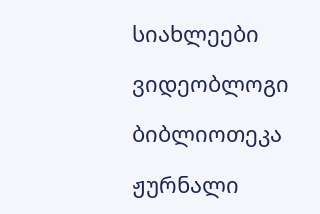სიახლეები

ვიდეობლოგი

ბიბლიოთეკა

ჟურნალი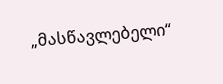„მასწავლებელი“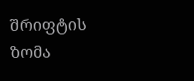შრიფტის ზომა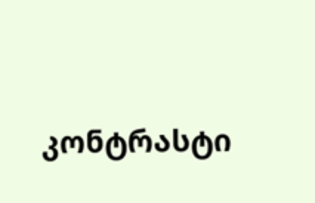კონტრასტი